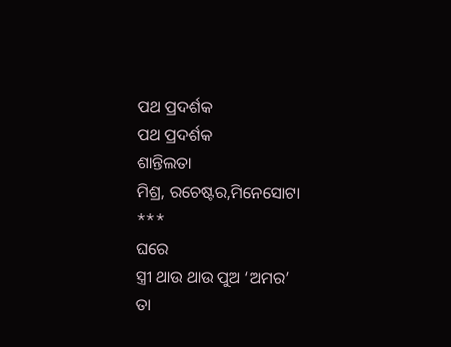ପଥ ପ୍ରଦର୍ଶକ
ପଥ ପ୍ରଦର୍ଶକ
ଶାନ୍ତିଲତା
ମିଶ୍ର, ରଚେଷ୍ଟର,ମିନେସୋଟା
***
ଘରେ
ସ୍ତ୍ରୀ ଥାଉ ଥାଉ ପୁଅ ‘ଅମର’
ତା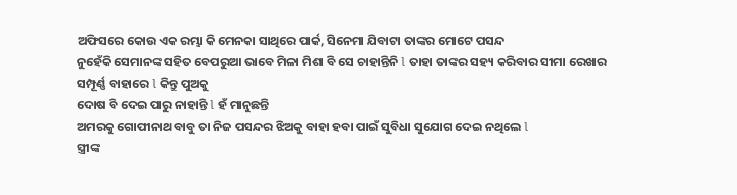ଅଫିସରେ କୋଉ ଏକ ରମ୍ଭା କି ମେନକା ସାଥିରେ ପାର୍କ, ସିନେମା ଯିବାଟା ତାଙ୍କର ମୋଟେ ପସନ୍ଦ
ନୁହେଁକି ସେମାନଙ୍କ ସହିତ ବେପରୁଆ ଭାବେ ମିଳା ମିଶା ବି ସେ ଚାହାନ୍ତିନି l ତାହା ତାଙ୍କର ସହ୍ୟ କରିବାର ସୀମା ରେଖାର
ସମ୍ପୂର୍ଣ୍ଣ ବାହାରେ l କିନ୍ତୁ ପୁଅକୁ
ଦୋଷ ବି ଦେଇ ପାରୁ ନାହାନ୍ତି l ହଁ ମାନୁଛନ୍ତି
ଅମରକୁ ଗୋପୀନାଥ ବାବୁ ତା ନିଜ ପସନ୍ଦର ଝିଅକୁ ବାହା ହବା ପାଇଁ ସୁବିଧା ସୁଯୋଗ ଦେଇ ନଥିଲେ l
ସ୍ତ୍ରୀଙ୍କ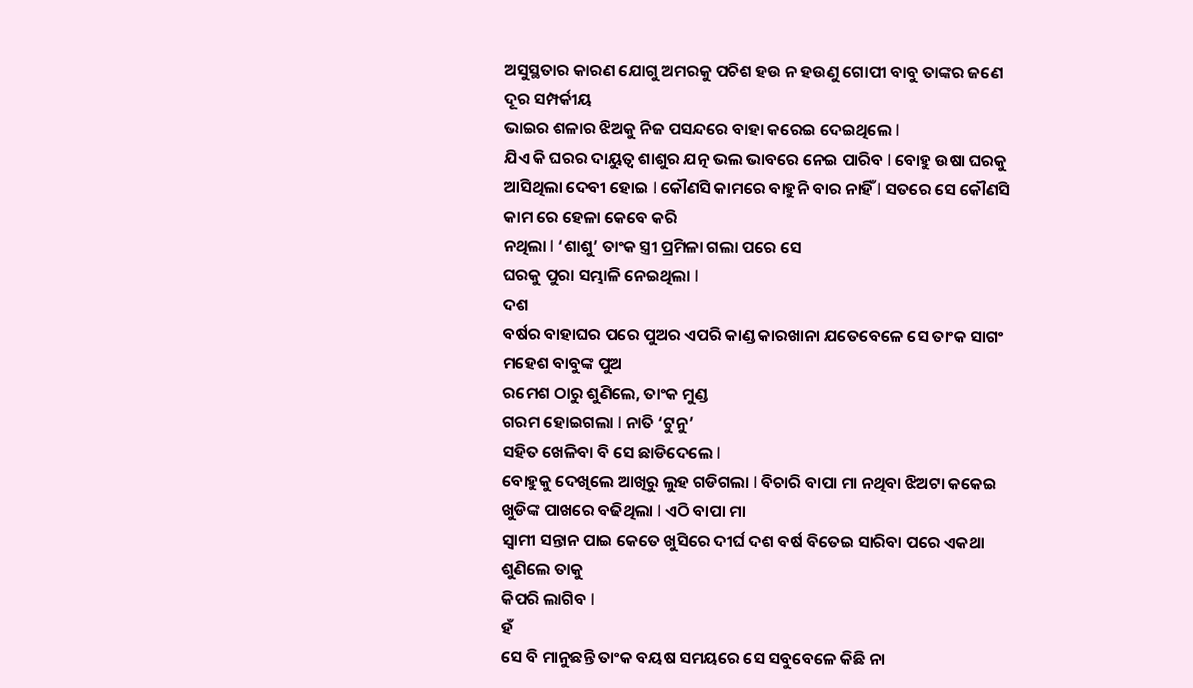ଅସୁସ୍ଥତାର କାରଣ ଯୋଗୁ ଅମରକୁ ପଚିଶ ହଉ ନ ହଉଣୁ ଗୋପୀ ବାବୁ ତାଙ୍କର ଜଣେ ଦୂର ସମ୍ପର୍କୀୟ
ଭାଇର ଶଳାର ଝିଅକୁ ନିଜ ପସନ୍ଦରେ ବାହା କରେଇ ଦେଇଥିଲେ l
ଯିଏ କି ଘରର ଦାୟୁତ୍ବ ଶାଶୁର ଯତ୍ନ ଭଲ ଭାବରେ ନେଇ ପାରିବ l ବୋହୁ ଉଷା ଘରକୁ ଆସିଥିଲା ଦେବୀ ହୋଇ l କୌଣସି କାମରେ ବାହୁନି ବାର ନାହିଁ l ସତରେ ସେ କୌଣସି କାମ ରେ ହେଳା କେବେ କରି
ନଥିଲା l ‘ଶାଶୁ’ ତାଂକ ସ୍ତ୍ରୀ ପ୍ରମିଳା ଗଲା ପରେ ସେ
ଘରକୁ ପୁରା ସମ୍ଭାଳି ନେଇଥିଲା l
ଦଶ
ବର୍ଷର ବାହାଘର ପରେ ପୁଅର ଏପରି କାଣ୍ଡ କାରଖାନା ଯତେବେଳେ ସେ ତାଂକ ସାଗଂ ମହେଶ ବାବୁଙ୍କ ପୁଅ
ରମେଶ ଠାରୁ ଶୁଣିଲେ, ତାଂକ ମୁଣ୍ଡ
ଗରମ ହୋଇଗଲା l ନାତି ‘ଟୁନୁ’
ସହିତ ଖେଳିବା ବି ସେ ଛାଡିଦେଲେ l
ବୋହୁକୁ ଦେଖିଲେ ଆଖିରୁ ଲୁହ ଗଡିଗଲା l ବିଚାରି ବାପା ମା ନଥିବା ଝିଅଟା କକେଇ
ଖୁଡିଙ୍କ ପାଖରେ ବଢିଥିଲା l ଏଠି ବାପା ମା
ସ୍ବାମୀ ସନ୍ତାନ ପାଇ କେତେ ଖୁସିରେ ଦୀର୍ଘ ଦଶ ବର୍ଷ ବିତେଇ ସାରିବା ପରେ ଏକଥା ଶୁଣିଲେ ତାକୁ
କିପରି ଲାଗିବ l
ହଁ
ସେ ବି ମାନୁଛନ୍ତି ତାଂକ ବୟଷ ସମୟରେ ସେ ସବୁବେଳେ କିଛି ନା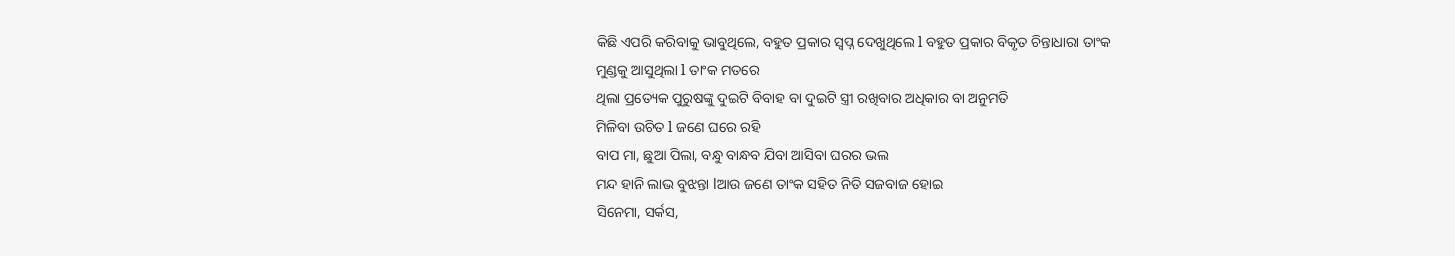କିଛି ଏପରି କରିବାକୁ ଭାବୁଥିଲେ, ବହୁତ ପ୍ରକାର ସ୍ବପ୍ନ ଦେଖୁଥିଲେ l ବହୁତ ପ୍ରକାର ବିକୃତ ଚିନ୍ତାଧାରା ତାଂକ
ମୁଣ୍ଡକୁ ଆସୁଥିଲା l ତାଂକ ମତରେ
ଥିଲା ପ୍ରତ୍ୟେକ ପୁରୁଷଙ୍କୁ ଦୁଇଟି ବିବାହ ବା ଦୁଇଟି ସ୍ତ୍ରୀ ରଖିବାର ଅଧିକାର ବା ଅନୁମତି
ମିଳିବା ଉଚିତ l ଜଣେ ଘରେ ରହି
ବାପ ମା, ଛୁଆ ପିଲା, ବନ୍ଧୁ ବାନ୍ଧବ ଯିବା ଆସିବା ଘରର ଭଲ
ମନ୍ଦ ହାନି ଲାଭ ବୁଝନ୍ତା lଆଉ ଜଣେ ତାଂକ ସହିତ ନିତି ସଜବାଜ ହୋଇ
ସିନେମା, ସର୍କସ,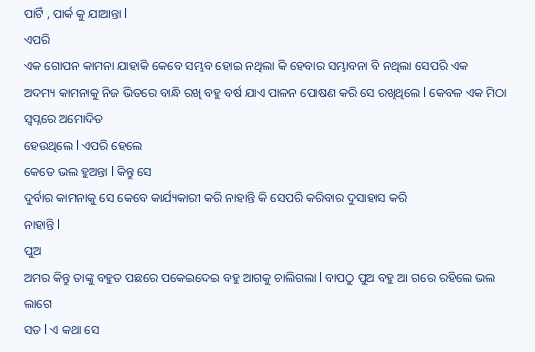ପାର୍ଟି , ପାର୍କ କୁ ଯାଆନ୍ତା l
ଏପରି
ଏକ ଗୋପନ କାମନା ଯାହାକି କେବେ ସମ୍ଭବ ହୋଇ ନଥିଲା କି ହେବାର ସମ୍ଭାବନା ବି ନଥିଲା ସେପରି ଏକ
ଅଦମ୍ୟ କାମନାକୁ ନିଜ ଭିତରେ ବାନ୍ଧି ରଖି ବହୁ ବର୍ଷ ଯାଏ ପାଳନ ପୋଷଣ କରି ସେ ରଖିଥିଲେ l କେବଳ ଏକ ମିଠା ସ୍ବପ୍ନରେ ଅମୋଦିତ
ହେଉଥିଲେ l ଏପରି ହେଲେ
କେତେ ଭଲ ହୁଅନ୍ତା l କିନ୍ତୁ ସେ
ଦୁର୍ବାର କାମନାକୁ ସେ କେବେ କାର୍ଯ୍ୟକାରୀ କରି ନାହାନ୍ତି କି ସେପରି କରିବାର ଦୁସାହାସ କରି
ନାହାନ୍ତି l
ପୁଅ
ଅମର କିନ୍ତୁ ତାଙ୍କୁ ବହୁତ ପଛରେ ପକେଇଦେଇ ବହୁ ଆଗକୁ ଚାଲିଗଲା l ବାପଠୁ ପୁଅ ବହୁ ଆ ଗରେ ରହିଲେ ଭଲ ଲାଗେ
ସତ l ଏ କଥା ସେ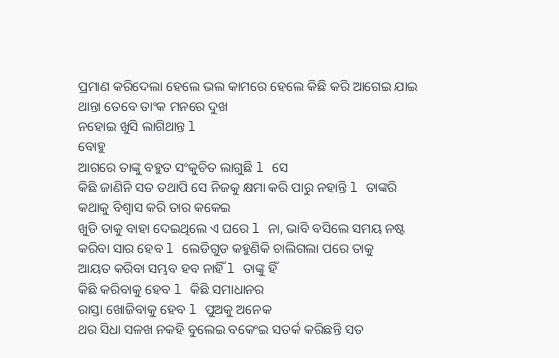ପ୍ରମାଣ କରିଦେଲା ହେଲେ ଭଲ କାମରେ ହେଲେ କିଛି କରି ଆଗେଇ ଯାଇ ଥାନ୍ତା ତେବେ ତାଂକ ମନରେ ଦୁଖ
ନହୋଇ ଖୁସି ଲାଗିଥାନ୍ତ l
ବୋହୁ
ଆଗରେ ତାଙ୍କୁ ବହୁତ ସଂକୁଚିତ ଲାଗୁଛି l ସେ
କିଛି ଜାଣିନି ସତ ତଥାପି ସେ ନିଜକୁ କ୍ଷମା କରି ପାରୁ ନହାନ୍ତି l ତାଙ୍କରି କଥାକୁ ବିଶ୍ବାସ କରି ତାର କକେଇ
ଖୁଡି ତାକୁ ବାହା ଦେଇଥିଲେ ଏ ଘରେ l ନା, ଭାବି ବସିଲେ ସମୟ ନଷ୍ଟ କରିବା ସାର ହେବ l ଲେଡିଗୁଡ କହୁଣିକି ଚାଲିଗଲା ପରେ ତାକୁ
ଆୟତ କରିବା ସମ୍ଭବ ହବ ନାହିଁ l ତାଙ୍କୁ ହିଁ
କିଛି କରିବାକୁ ହେବ l କିଛି ସମାଧାନର
ରାସ୍ତା ଖୋଜିବାକୁ ହେବ l ପୁଅକୁ ଅନେକ
ଥର ସିଧା ସଳଖ ନକହି ବୁଲେଇ ବକେଂଇ ସତର୍କ କରିଛନ୍ତି ସତ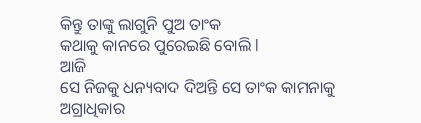କିନ୍ତୁ ତାଙ୍କୁ ଲାଗୁନି ପୁଅ ତାଂକ
କଥାକୁ କାନରେ ପୁରେଇଛି ବୋଲି l
ଆଜି
ସେ ନିଜକୁ ଧନ୍ୟବାଦ ଦିଅନ୍ତି ସେ ତାଂକ କାମନାକୁ ଅଗ୍ରାଧିକାର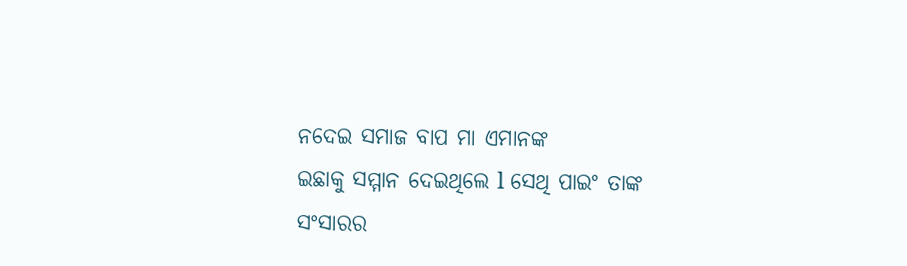ନଦେଇ ସମାଜ ବାପ ମା ଏମାନଙ୍କ
ଇଛାକୁ ସମ୍ମାନ ଦେଇଥିଲେ l ସେଥି ପାଇଂ ତାଙ୍କ
ସଂସାରର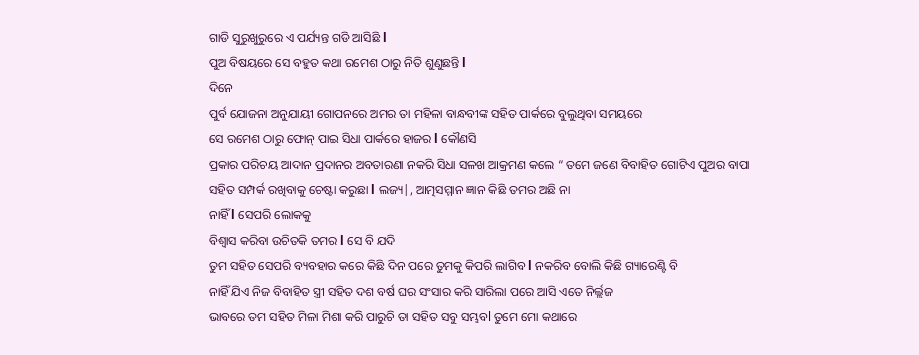ଗାଡି ସୁରୁଖୁରୁରେ ଏ ପର୍ଯ୍ୟନ୍ତ ଗଡି ଆସିଛି l
ପୁଅ ବିଷୟରେ ସେ ବହୁତ କଥା ରମେଶ ଠାରୁ ନିତି ଶୁଣୁଛନ୍ତି l
ଦିନେ
ପୁର୍ବ ଯୋଜନା ଅନୁଯାୟୀ ଗୋପନରେ ଅମର ତା ମହିଳା ବାନ୍ଧବୀଙ୍କ ସହିତ ପାର୍କରେ ବୁଲୁଥିବା ସମୟରେ
ସେ ରମେଶ ଠାରୁ ଫୋନ୍ ପାଇ ସିଧା ପାର୍କରେ ହାଜର l କୌଣସି
ପ୍ରକାର ପରିଚୟ ଆଦାନ ପ୍ରଦାନର ଅବତାରଣା ନକରି ସିଧା ସଳଖ ଆକ୍ରମଣ କଲେ “ ତମେ ଜଣେ ବିବାହିତ ଗୋଟିଏ ପୁଅର ବାପା
ସହିତ ସମ୍ପର୍କ ରଖିବାକୁ ଚେଷ୍ଟା କରୁଛା l ଲଜ୍ୟ|, ଆତ୍ମସମ୍ମାନ ଜ୍ଞାନ କିଛି ତମର ଅଛି ନା
ନାହିଁ l ସେପରି ଲୋକକୁ
ବିଶ୍ବାସ କରିବା ଉଚିତକି ତମର l ସେ ବି ଯଦି
ତୁମ ସହିତ ସେପରି ବ୍ୟବହାର କରେ କିଛି ଦିନ ପରେ ତୁମକୁ କିପରି ଲାଗିବ l ନକରିବ ବୋଲି କିଛି ଗ୍ୟାରେଣ୍ଟି ବି
ନାହିଁ ଯିଏ ନିଜ ବିବାହିତ ସ୍ତ୍ରୀ ସହିତ ଦଶ ବର୍ଷ ଘର ସଂସାର କରି ସାରିଲା ପରେ ଆସି ଏତେ ନିର୍ଲ୍ଲଜ
ଭାବରେ ତମ ସହିତ ମିଳା ମିଶା କରି ପାରୁଚି ତା ସହିତ ସବୁ ସମ୍ଭବl ତୁମେ ମୋ କଥାରେ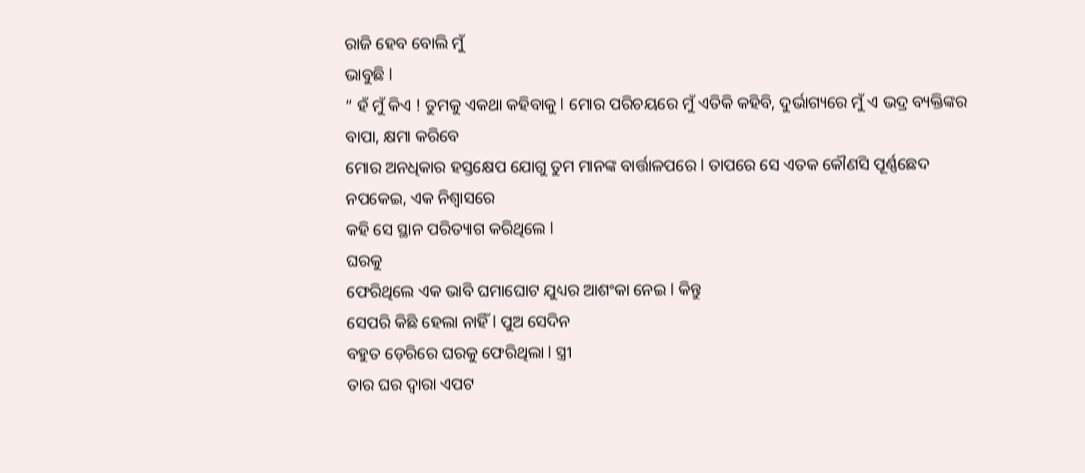ରାଜି ହେବ ବୋଲି ମୁଁ
ଭାବୁଛି l
“ ହଁ ମୁଁ କିଏ ! ତୁମକୁ ଏକଥା କହିବାକୁ l ମୋର ପରିଚୟରେ ମୁଁ ଏତିକି କହିବି, ଦୁର୍ଭାଗ୍ୟରେ ମୁଁ ଏ ଭଦ୍ର ବ୍ୟକ୍ତିଙ୍କର
ବାପା, କ୍ଷମା କରିବେ
ମୋର ଅନଧିକାର ହସ୍ତକ୍ଷେପ ଯୋଗୁ ତୁମ ମାନଙ୍କ ବାର୍ତ୍ତାଳପରେ l ତାପରେ ସେ ଏତକ କୌଣସି ପୂର୍ଣ୍ଣଛେଦ
ନପକେଇ, ଏକ ନିଶ୍ବାସରେ
କହି ସେ ସ୍ଥାନ ପରିତ୍ୟାଗ କରିଥିଲେ l
ଘରକୁ
ଫେରିଥିଲେ ଏକ ଭାବି ଘମାଘୋଟ ଯୁଧ୍ୟର ଆଶଂକା ନେଇ l କିନ୍ତୁ
ସେପରି କିଛି ହେଲା ନାହିଁ l ପୁଅ ସେଦିନ
ବହୁତ ଡ଼େରିରେ ଘରକୁ ଫେରିଥିଲା l ସ୍ତ୍ରୀ
ତାର ଘର ଦ୍ବାରା ଏପଟ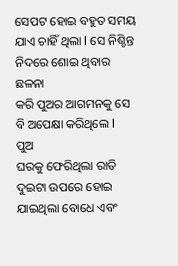ସେପଟ ହୋଇ ବହୁତ ସମୟ ଯାଏ ଚାହିଁ ଥିଲା l ସେ ନିଶ୍ଚିନ୍ତ ନିଦରେ ଶୋଇ ଥିବାର ଛଳନା
କରି ପୁଅର ଆଗମନକୁ ସେ ବି ଅପେକ୍ଷା କରିଥିଲେ l
ପୁଅ
ଘରକୁ ଫେରିଥିଲା ରାତି ଦୁଇଟା ଉପରେ ହୋଇ ଯାଇଥିଲା ବୋଧେ ଏବଂ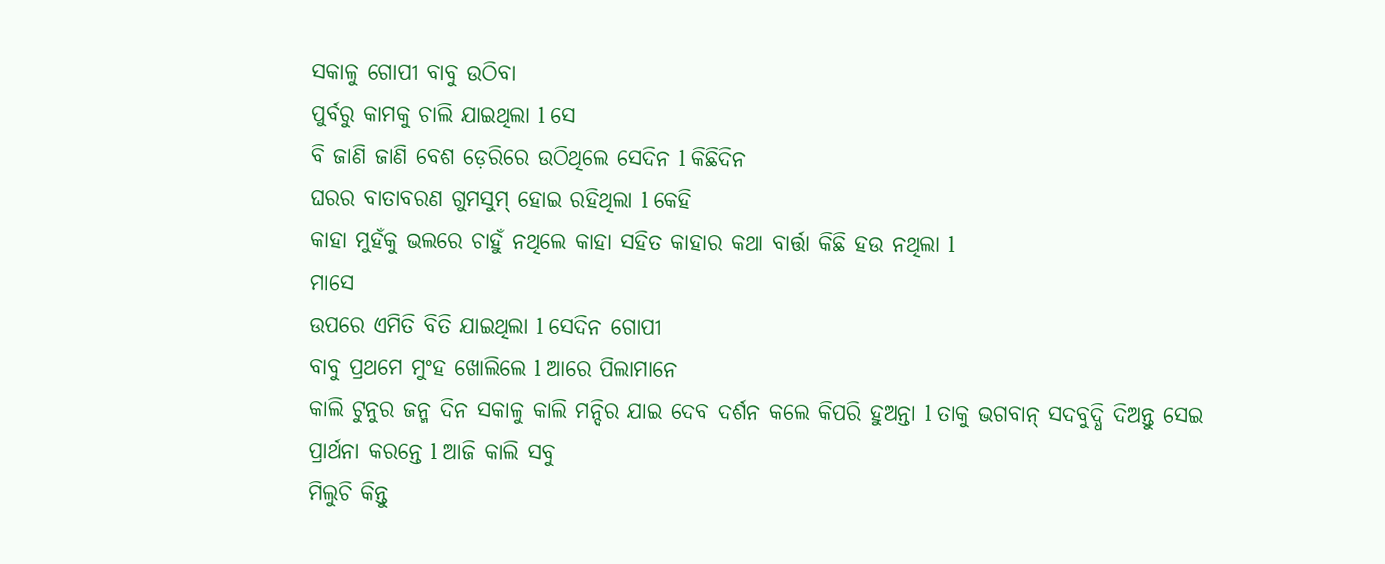ସକାଳୁ ଗୋପୀ ବାବୁ ଉଠିବା
ପୁର୍ବରୁ କାମକୁ ଚାଲି ଯାଇଥିଲା l ସେ
ବି ଜାଣି ଜାଣି ବେଶ ଡ଼େରିରେ ଉଠିଥିଲେ ସେଦିନ l କିଛିଦିନ
ଘରର ବାତାବରଣ ଗୁମସୁମ୍ ହୋଇ ରହିଥିଲା l କେହି
କାହା ମୁହଁକୁ ଭଲରେ ଚାହୁଁ ନଥିଲେ କାହା ସହିତ କାହାର କଥା ବାର୍ତ୍ତା କିଛି ହଉ ନଥିଲା l
ମାସେ
ଉପରେ ଏମିତି ବିତି ଯାଇଥିଲା l ସେଦିନ ଗୋପୀ
ବାବୁ ପ୍ରଥମେ ମୁଂହ ଖୋଲିଲେ l ଆରେ ପିଲାମାନେ
କାଲି ଟୁନୁର ଜନ୍ମ ଦିନ ସକାଳୁ କାଲି ମନ୍ଦିର ଯାଇ ଦେବ ଦର୍ଶନ କଲେ କିପରି ହୁଅନ୍ତା l ତାକୁ ଭଗବାନ୍ ସଦବୁଦ୍ଧି ଦିଅନ୍ତୁ ସେଇ
ପ୍ରାର୍ଥନା କରନ୍ତେ l ଆଜି କାଲି ସବୁ
ମିଲୁଚି କିନ୍ତୁ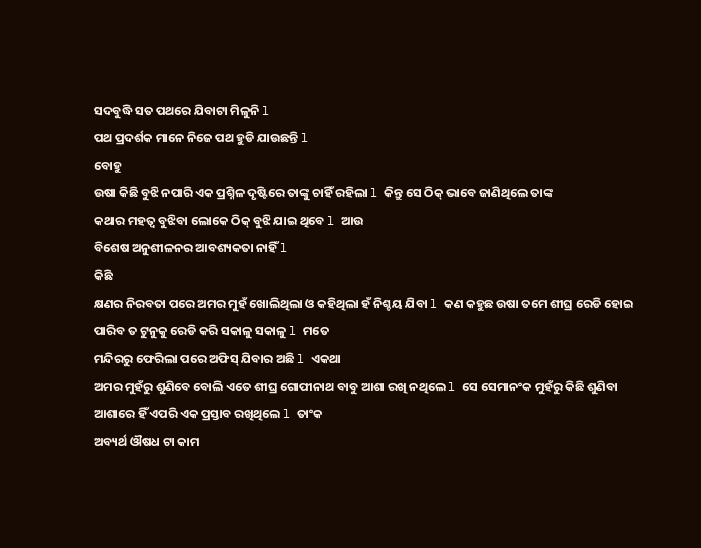ସଦବୁଦ୍ଧି ସତ ପଥରେ ଯିବାଟା ମିଳୁନି l
ପଥ ପ୍ରଦର୍ଶକ ମାନେ ନିଜେ ପଥ ହୁଡି ଯାଉଛନ୍ତି l
ବୋହୁ
ଉଷା କିଛି ବୁଝି ନପାରି ଏକ ପ୍ରଶ୍ନିଳ ଦୃଷ୍ଟିରେ ତାଙ୍କୁ ଚାହିଁ ରହିଲା l କିନ୍ତୁ ସେ ଠିକ୍ ଭାବେ ଜାଣିଥିଲେ ତାଙ୍କ
କଥାର ମହତ୍ବ ବୁଝିବା ଲୋକେ ଠିକ୍ ବୁଝି ଯାଇ ଥିବେ l ଆଉ
ବିଶେଷ ଅନୁଶୀଳନର ଆବଶ୍ୟକତା ନାହିଁ l
କିଛି
କ୍ଷଣର ନିରବତା ପରେ ଅମର ମୁହଁ ଖୋଲିଥିଲା ଓ କହିଥିଲା ହଁ ନିଶ୍ଚୟ ଯିବା l କଣ କହୁଛ ଉଷା ତମେ ଶୀଘ୍ର ରେଡି ହୋଇ
ପାରିବ ତ ଟୁନୁକୁ ରେଡି କରି ସକାଳୁ ସକାଳୁ l ମତେ
ମନ୍ଦିରରୁ ଫେରିଲା ପରେ ଅଫିସ୍ ଯିବାର ଅଛି l ଏକଥା
ଅମର ମୁହଁରୁ ଶୁଣିବେ ବୋଲି ଏତେ ଶୀଘ୍ର ଗୋପୀନାଥ ବାବୁ ଆଶା ରଖି ନଥିଲେ l ସେ ସେମାନଂକ ମୁହଁରୁ କିଛି ଶୁଣିବା
ଆଶାରେ ହିଁ ଏପରି ଏକ ପ୍ରସ୍ତାବ ରଖିଥିଲେ l ତାଂକ
ଅବ୍ୟର୍ଥ ଔଷଧ ଟା କାମ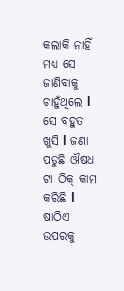କଲାକି ନାହିଁ ମଧ୍ୟ ସେ ଜାଣିବାକୁ ଚାହୁଁଥିଲେ l ସେ ବହୁତ ଖୁସି l ଜଣା ପଡୁଛି ଔଷଧ ଟା ଠିକ୍ କାମ କରିଛି l
ଷାଠିଏ
ଉପରକୁ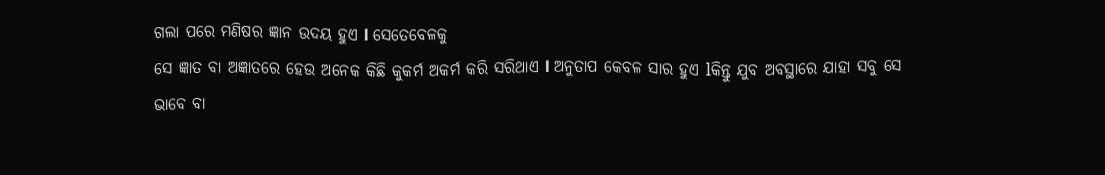ଗଲା ପରେ ମଣିଷର ଜ୍ଞାନ ଉଦୟ ହୁଏ l ସେତେବେଳକୁ
ସେ ଜ୍ଞାତ ବା ଅଜ୍ଞାତରେ ହେଉ ଅନେକ କିଛି କୁକର୍ମ ଅକର୍ମ କରି ସରିଥାଏ l ଅନୁତାପ କେବଳ ସାର ହୁଏ lକିନ୍ତୁ ଯୁବ ଅବସ୍ଥାରେ ଯାହା ସବୁ ସେ
ଭାବେ ବା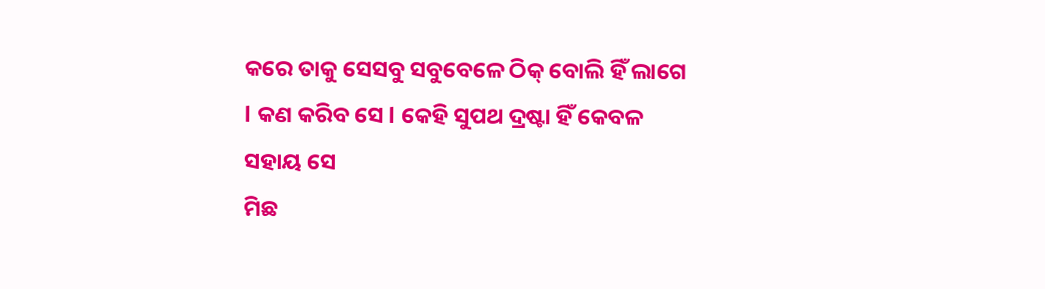କରେ ତାକୁ ସେସବୁ ସବୁବେଳେ ଠିକ୍ ବୋଲି ହିଁ ଲାଗେ l କଣ କରିବ ସେ l କେହି ସୁପଥ ଦ୍ରଷ୍ଟା ହିଁ କେବଳ ସହାୟ ସେ
ମିଛ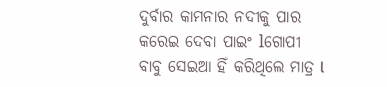ଦୁର୍ବାର କାମନାର ନଦୀକୁ ପାର କରେଇ ଦେବା ପାଇଂ lଗୋପୀ
ବାବୁ ସେଇଆ ହିଁ କରିଥିଲେ ମାତ୍ର l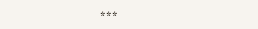***